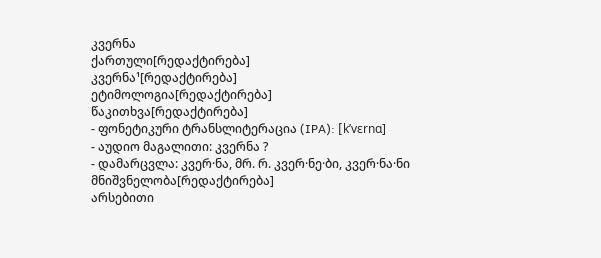კვერნა
ქართული[რედაქტირება]
კვერნა¹[რედაქტირება]
ეტიმოლოგია[რედაქტირება]
წაკითხვა[რედაქტირება]
- ფონეტიკური ტრანსლიტერაცია (IPA): [kʼvɛrnɑ]
- აუდიო მაგალითი: კვერნა ?
- დამარცვლა: კვერ·ნა, მრ. რ. კვერ·ნე·ბი, კვერ·ნა·ნი
მნიშვნელობა[რედაქტირება]
არსებითი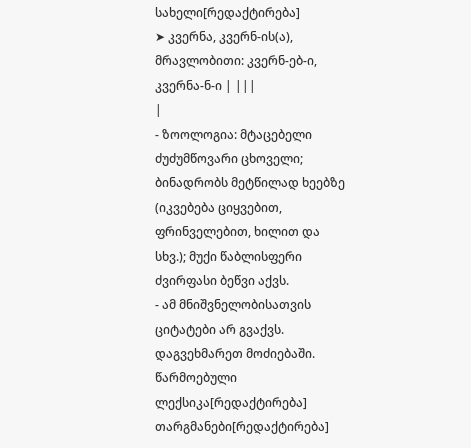სახელი[რედაქტირება]
➤ კვერნა, კვერნ-ის(ა), მრავლობითი: კვერნ-ებ-ი, კვერნა-ნ-ი | |||
|
- ზოოლოგია: მტაცებელი ძუძუმწოვარი ცხოველი; ბინადრობს მეტწილად ხეებზე (იკვებება ციყვებით, ფრინველებით, ხილით და სხვ.); მუქი წაბლისფერი ძვირფასი ბეწვი აქვს.
- ამ მნიშვნელობისათვის ციტატები არ გვაქვს. დაგვეხმარეთ მოძიებაში.
წარმოებული ლექსიკა[რედაქტირება]
თარგმანები[რედაქტირება]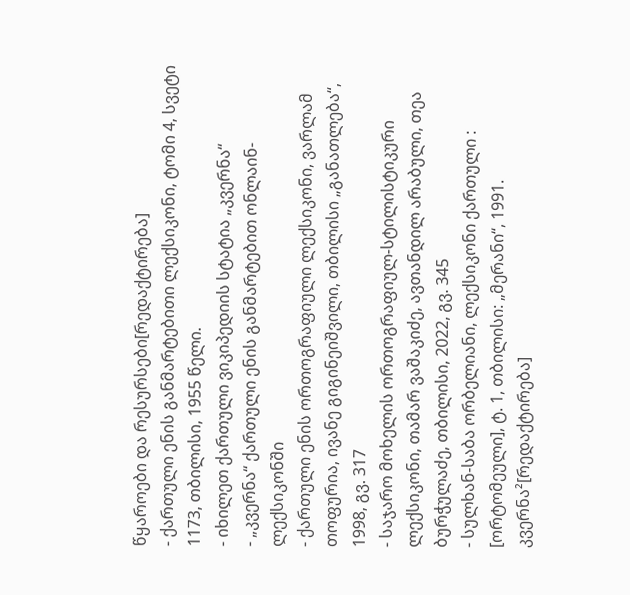წყაროები და რესურსები[რედაქტირება]
- ქართული ენის განმარტებითი ლექსიკონი, ტომი 4, სვეტი 1173, თბილისი, 1955 წელი.
- იხილეთ ქართული ვიკიპედიის სტატია „კვერნა“
- „კვერნა“ ქართული ენის განმარტებით ონლაინ-ლექსიკონში
- ქართული ენის ორთოგრაფიული ლექსიკონი, ვარლამ თოფურია, ივანე გიგინეიშვილი, თბილისი „განათლება“, 1998, გვ. 317
- საჯარო მოხელის ორთოგრაფიულ-სტილისტიკური ლექსიკონი, თამარ ვაშაკიძე, ავთანდილ არაბული, თეა ბურჭულაძე, თბილისი, 2022, გვ. 345
- სულხან-საბა ორბელიანი, ლექსიკონი ქართული : [ორტომეული], ტ. 1, თბილისი: „მერანი“, 1991.
კვერნა²[რედაქტირება]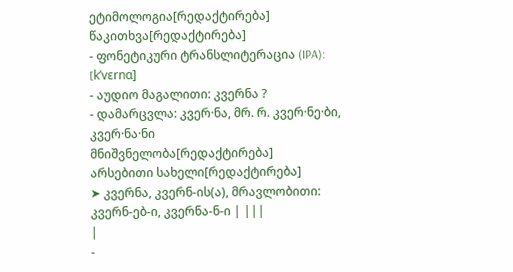ეტიმოლოგია[რედაქტირება]
წაკითხვა[რედაქტირება]
- ფონეტიკური ტრანსლიტერაცია (IPA): [kʼvɛrnɑ]
- აუდიო მაგალითი: კვერნა ?
- დამარცვლა: კვერ·ნა, მრ. რ. კვერ·ნე·ბი, კვერ·ნა·ნი
მნიშვნელობა[რედაქტირება]
არსებითი სახელი[რედაქტირება]
➤ კვერნა, კვერნ-ის(ა), მრავლობითი: კვერნ-ებ-ი, კვერნა-ნ-ი | |||
|
-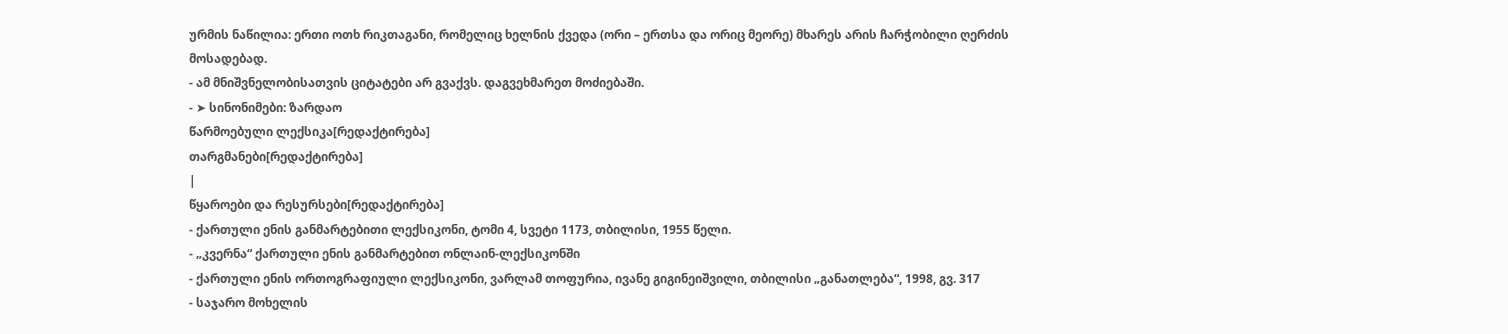ურმის ნაწილია: ერთი ოთხ რიკთაგანი, რომელიც ხელნის ქვედა (ორი – ერთსა და ორიც მეორე) მხარეს არის ჩარჭობილი ღერძის მოსადებად.
- ამ მნიშვნელობისათვის ციტატები არ გვაქვს. დაგვეხმარეთ მოძიებაში.
- ➤ სინონიმები: ზარდაო
წარმოებული ლექსიკა[რედაქტირება]
თარგმანები[რედაქტირება]
|
წყაროები და რესურსები[რედაქტირება]
- ქართული ენის განმარტებითი ლექსიკონი, ტომი 4, სვეტი 1173, თბილისი, 1955 წელი.
- „კვერნა“ ქართული ენის განმარტებით ონლაინ-ლექსიკონში
- ქართული ენის ორთოგრაფიული ლექსიკონი, ვარლამ თოფურია, ივანე გიგინეიშვილი, თბილისი „განათლება“, 1998, გვ. 317
- საჯარო მოხელის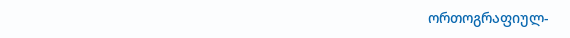ორთოგრაფიულ-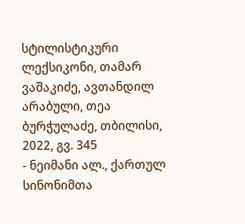სტილისტიკური ლექსიკონი, თამარ ვაშაკიძე, ავთანდილ არაბული, თეა ბურჭულაძე, თბილისი, 2022, გვ. 345
- ნეიმანი ალ., ქართულ სინონიმთა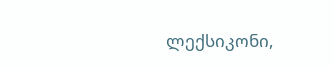ლექსიკონი,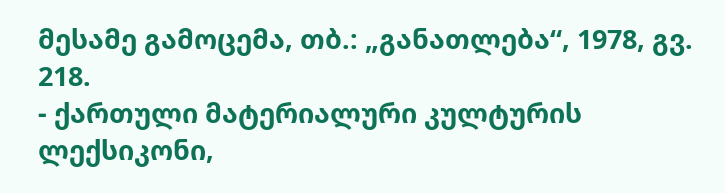მესამე გამოცემა, თბ.: „განათლება“, 1978, გვ. 218.
- ქართული მატერიალური კულტურის ლექსიკონი,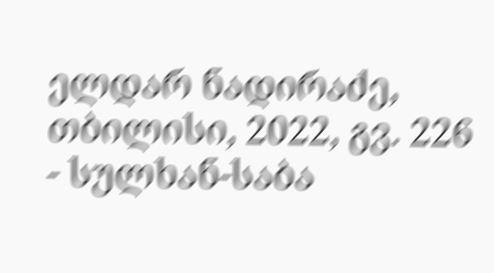ელდარ ნადირაძე, თბილისი, 2022, გვ. 226
- სულხან-საბა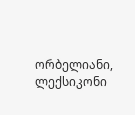ორბელიანი, ლექსიკონი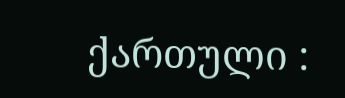ქართული :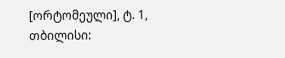[ორტომეული], ტ. 1, თბილისი: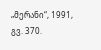„მერანი“, 1991, გვ. 370.